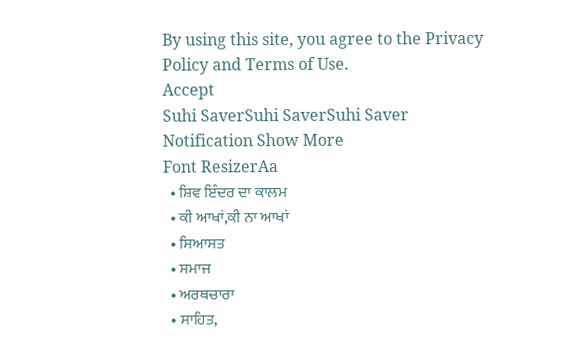By using this site, you agree to the Privacy Policy and Terms of Use.
Accept
Suhi SaverSuhi SaverSuhi Saver
Notification Show More
Font ResizerAa
  • ਸ਼ਿਵ ਇੰਦਰ ਦਾ ਕਾਲਮ
  • ਕੀ ਆਖਾਂ,ਕੀ ਨਾ ਆਖਾਂ
  • ਸਿਆਸਤ
  • ਸਮਾਜ
  • ਅਰਥਚਾਰਾ
  • ਸਾਹਿਤ,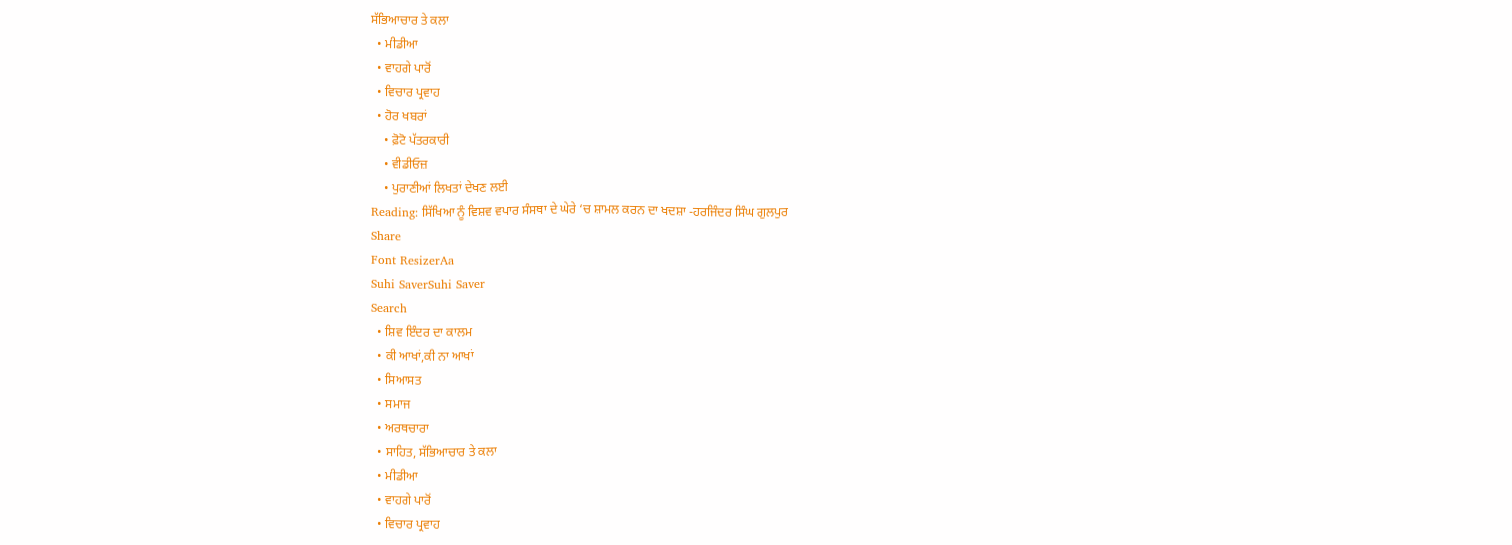ਸੱਭਿਆਚਾਰ ਤੇ ਕਲਾ
  • ਮੀਡੀਆ
  • ਵਾਹਗੇ ਪਾਰੋਂ
  • ਵਿਚਾਰ ਪ੍ਰਵਾਹ
  • ਹੋਰ ਖਬਰਾਂ
    • ਫ਼ੋਟੋ ਪੱਤਰਕਾਰੀ
    • ਵੀਡੀਓਜ਼
    • ਪੁਰਾਣੀਆਂ ਲਿਖਤਾਂ ਦੇਖਣ ਲਈ
Reading: ਸਿੱਖਿਆ ਨੂੰ ਵਿਸ਼ਵ ਵਪਾਰ ਸੰਸਥਾ ਦੇ ਘੇਰੇ ‘ਚ ਸ਼ਾਮਲ ਕਰਨ ਦਾ ਖਦਸ਼ਾ -ਹਰਜਿੰਦਰ ਸਿੰਘ ਗੁਲਪੁਰ
Share
Font ResizerAa
Suhi SaverSuhi Saver
Search
  • ਸ਼ਿਵ ਇੰਦਰ ਦਾ ਕਾਲਮ
  • ਕੀ ਆਖਾਂ,ਕੀ ਨਾ ਆਖਾਂ
  • ਸਿਆਸਤ
  • ਸਮਾਜ
  • ਅਰਥਚਾਰਾ
  • ਸਾਹਿਤ, ਸੱਭਿਆਚਾਰ ਤੇ ਕਲਾ
  • ਮੀਡੀਆ
  • ਵਾਹਗੇ ਪਾਰੋਂ
  • ਵਿਚਾਰ ਪ੍ਰਵਾਹ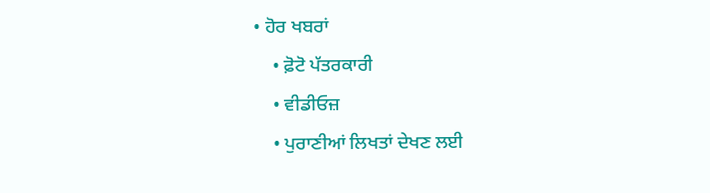• ਹੋਰ ਖਬਰਾਂ
    • ਫ਼ੋਟੋ ਪੱਤਰਕਾਰੀ
    • ਵੀਡੀਓਜ਼
    • ਪੁਰਾਣੀਆਂ ਲਿਖਤਾਂ ਦੇਖਣ ਲਈ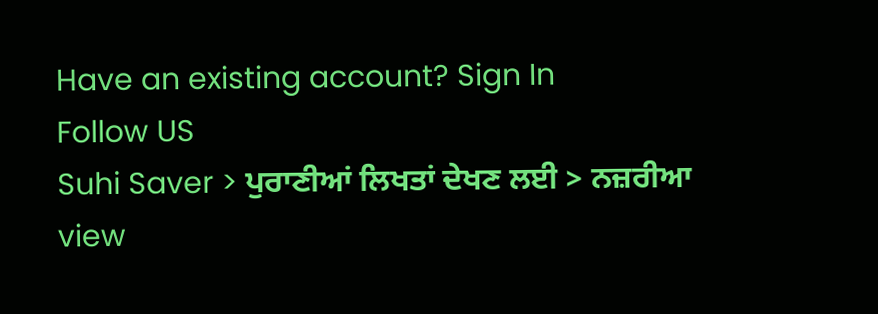Have an existing account? Sign In
Follow US
Suhi Saver > ਪੁਰਾਣੀਆਂ ਲਿਖਤਾਂ ਦੇਖਣ ਲਈ > ਨਜ਼ਰੀਆ view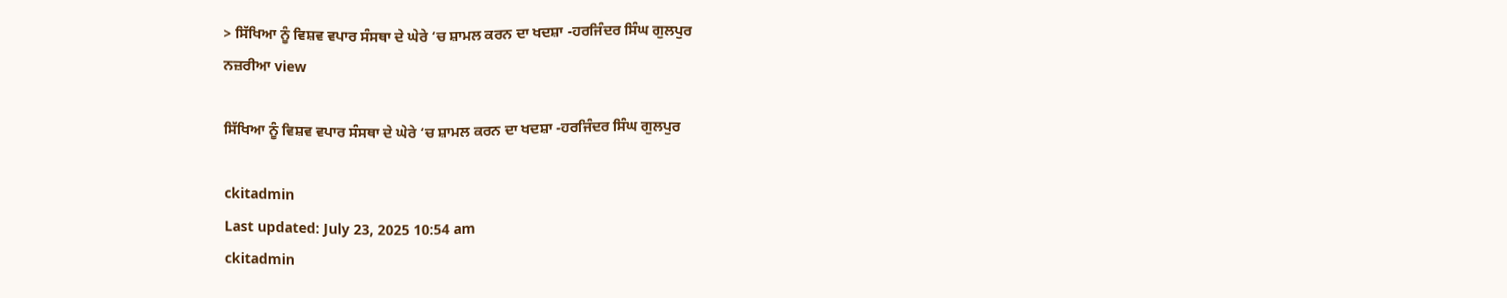> ਸਿੱਖਿਆ ਨੂੰ ਵਿਸ਼ਵ ਵਪਾਰ ਸੰਸਥਾ ਦੇ ਘੇਰੇ ‘ਚ ਸ਼ਾਮਲ ਕਰਨ ਦਾ ਖਦਸ਼ਾ -ਹਰਜਿੰਦਰ ਸਿੰਘ ਗੁਲਪੁਰ
ਨਜ਼ਰੀਆ view

ਸਿੱਖਿਆ ਨੂੰ ਵਿਸ਼ਵ ਵਪਾਰ ਸੰਸਥਾ ਦੇ ਘੇਰੇ ‘ਚ ਸ਼ਾਮਲ ਕਰਨ ਦਾ ਖਦਸ਼ਾ -ਹਰਜਿੰਦਰ ਸਿੰਘ ਗੁਲਪੁਰ

ckitadmin
Last updated: July 23, 2025 10:54 am
ckitadmin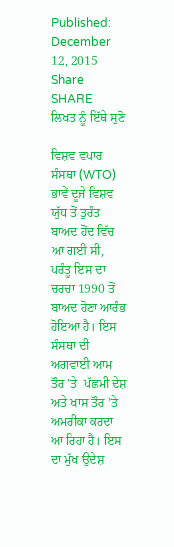Published: December 12, 2015
Share
SHARE
ਲਿਖਤ ਨੂੰ ਇੱਥੇ ਸੁਣੋ

ਵਿਸ਼ਵ ਵਪਾਰ ਸੰਸਥਾ (WTO) ਭਾਵੇਂ ਦੂਜੇ ਵਿਸ਼ਵ ਯੁੱਧ ਤੋਂ ਤੁਰੰਤ ਬਾਅਦ ਹੋਂਦ ਵਿੱਚ ਆ ਗਈ ਸੀ, ਪਰੰਤੂ ਇਸ ਦਾ ਚਰਚਾ 1990 ਤੋਂ ਬਾਅਦ ਹੋਣਾ ਆਰੰਭ ਹੋਇਆ ਹੈ। ਇਸ ਸੰਸਥਾ ਦੀ ਅਗਵਾਈ ਆਮ ਤੌਰ ’ਤੇ  ਪੱਛਮੀ ਦੇਸ਼ ਅਤੇ ਖਾਸ ਤੌਰ ’ਤੇ ਅਮਰੀਕਾ ਕਰਦਾ ਆ ਰਿਹਾ ਹੈ। ਇਸ ਦਾ ਮੁੱਖ ਉਦੇਸ਼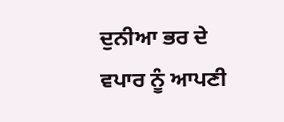ਦੁਨੀਆ ਭਰ ਦੇ ਵਪਾਰ ਨੂੰ ਆਪਣੀ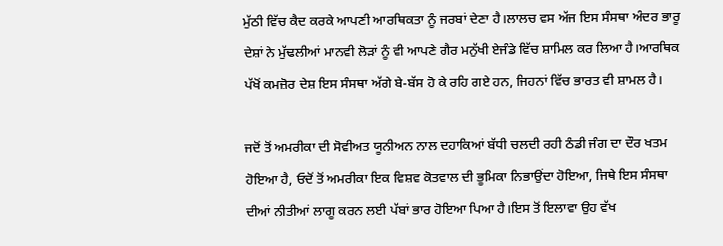ਮੁੱਠੀ ਵਿੱਚ ਕੈਦ ਕਰਕੇ ਆਪਣੀ ਆਰਥਿਕਤਾ ਨੂੰ ਜਰਬਾਂ ਦੇਣਾ ਹੈ।ਲਾਲਚ ਵਸ ਅੱਜ ਇਸ ਸੰਸਥਾ ਅੰਦਰ ਭਾਰੂ ਦੇਸ਼ਾਂ ਨੇ ਮੁੱਢਲੀਆਂ ਮਾਨਵੀ ਲੋੜਾਂ ਨੂੰ ਵੀ ਆਪਣੇ ਗੈਰ ਮਨੁੱਖੀ ਏਜੰਡੇ ਵਿੱਚ ਸ਼ਾਮਿਲ ਕਰ ਲਿਆ ਹੈ।ਆਰਥਿਕ ਪੱਖੋਂ ਕਮਜ਼ੋਰ ਦੇਸ਼ ਇਸ ਸੰਸਥਾ ਅੱਗੇ ਬੇ-ਬੱਸ ਹੋ ਕੇ ਰਹਿ ਗਏ ਹਨ, ਜਿਹਨਾਂ ਵਿੱਚ ਭਾਰਤ ਵੀ ਸ਼ਾਮਲ ਹੈ।

ਜਦੋਂ ਤੋਂ ਅਮਰੀਕਾ ਦੀ ਸੋਵੀਅਤ ਯੂਨੀਅਨ ਨਾਲ ਦਹਾਕਿਆਂ ਬੱਧੀ ਚਲਦੀ ਰਹੀ ਠੰਡੀ ਜੰਗ ਦਾ ਦੌਰ ਖਤਮ ਹੋਇਆ ਹੈ, ਓਦੋਂ ਤੋਂ ਅਮਰੀਕਾ ਇਕ ਵਿਸ਼ਵ ਕੋਤਵਾਲ ਦੀ ਭੂਮਿਕਾ ਨਿਭਾਉਂਦਾ ਹੋਇਆ, ਜਿਥੇ ਇਸ ਸੰਸਥਾ ਦੀਆਂ ਨੀਤੀਆਂ ਲਾਗੂ ਕਰਨ ਲਈ ਪੱਬਾਂ ਭਾਰ ਹੋਇਆ ਪਿਆ ਹੈ।ਇਸ ਤੋਂ ਇਲਾਵਾ ਉਹ ਵੱਖ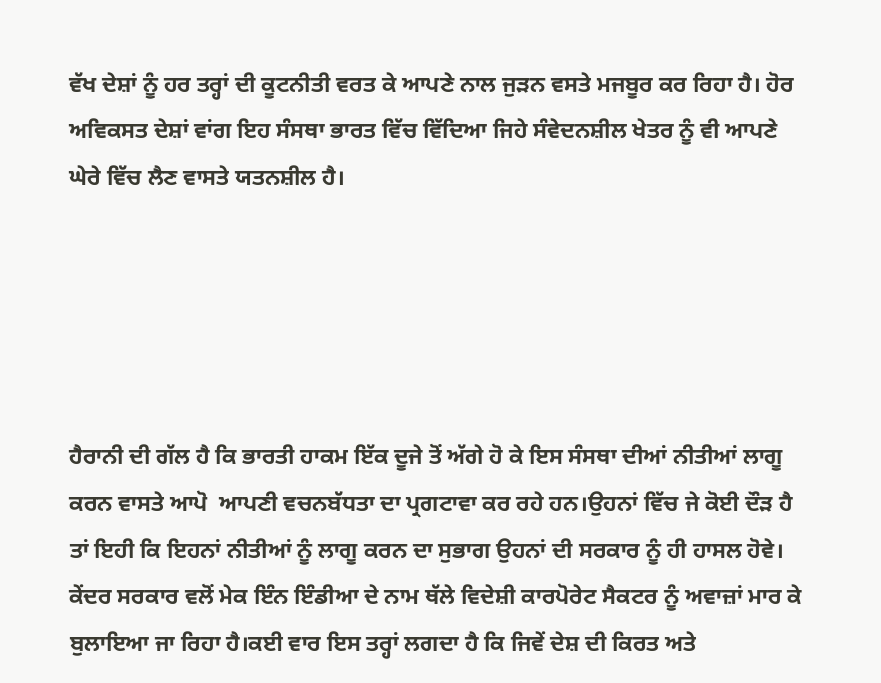ਵੱਖ ਦੇਸ਼ਾਂ ਨੂੰ ਹਰ ਤਰ੍ਹਾਂ ਦੀ ਕੂਟਨੀਤੀ ਵਰਤ ਕੇ ਆਪਣੇ ਨਾਲ ਜੁੜਨ ਵਸਤੇ ਮਜਬੂਰ ਕਰ ਰਿਹਾ ਹੈ। ਹੋਰ ਅਵਿਕਸਤ ਦੇਸ਼ਾਂ ਵਾਂਗ ਇਹ ਸੰਸਥਾ ਭਾਰਤ ਵਿੱਚ ਵਿੱਦਿਆ ਜਿਹੇ ਸੰਵੇਦਨਸ਼ੀਲ ਖੇਤਰ ਨੂੰ ਵੀ ਆਪਣੇ ਘੇਰੇ ਵਿੱਚ ਲੈਣ ਵਾਸਤੇ ਯਤਨਸ਼ੀਲ ਹੈ।





ਹੈਰਾਨੀ ਦੀ ਗੱਲ ਹੈ ਕਿ ਭਾਰਤੀ ਹਾਕਮ ਇੱਕ ਦੂਜੇ ਤੋਂ ਅੱਗੇ ਹੋ ਕੇ ਇਸ ਸੰਸਥਾ ਦੀਆਂ ਨੀਤੀਆਂ ਲਾਗੂ ਕਰਨ ਵਾਸਤੇ ਆਪੋ  ਆਪਣੀ ਵਚਨਬੱਧਤਾ ਦਾ ਪ੍ਰਗਟਾਵਾ ਕਰ ਰਹੇ ਹਨ।ਉਹਨਾਂ ਵਿੱਚ ਜੇ ਕੋਈ ਦੌੜ ਹੈ ਤਾਂ ਇਹੀ ਕਿ ਇਹਨਾਂ ਨੀਤੀਆਂ ਨੂੰ ਲਾਗੂ ਕਰਨ ਦਾ ਸੁਭਾਗ ਉਹਨਾਂ ਦੀ ਸਰਕਾਰ ਨੂੰ ਹੀ ਹਾਸਲ ਹੋਵੇ। ਕੇਂਦਰ ਸਰਕਾਰ ਵਲੋਂ ਮੇਕ ਇੰਨ ਇੰਡੀਆ ਦੇ ਨਾਮ ਥੱਲੇ ਵਿਦੇਸ਼ੀ ਕਾਰਪੋਰੇਟ ਸੈਕਟਰ ਨੂੰ ਅਵਾਜ਼ਾਂ ਮਾਰ ਕੇ ਬੁਲਾਇਆ ਜਾ ਰਿਹਾ ਹੈ।ਕਈ ਵਾਰ ਇਸ ਤਰ੍ਹਾਂ ਲਗਦਾ ਹੈ ਕਿ ਜਿਵੇਂ ਦੇਸ਼ ਦੀ ਕਿਰਤ ਅਤੇ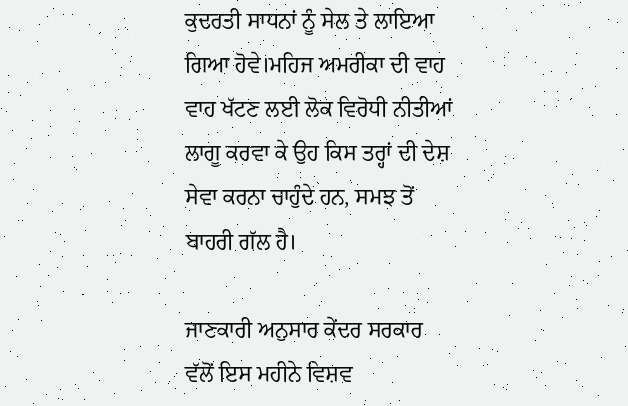ਕੁਦਰਤੀ ਸਾਧਨਾਂ ਨੂੰ ਸੇਲ ਤੇ ਲਾਇਆ ਗਿਆ ਹੋਵੇ।ਮਹਿਜ ਅਮਰੀਕਾ ਦੀ ਵਾਹ ਵਾਹ ਖੱਟਣ ਲਈ ਲੋਕ ਵਿਰੋਧੀ ਨੀਤੀਆਂ ਲਾਗੂ ਕਰਵਾ ਕੇ ਉਹ ਕਿਸ ਤਰ੍ਹਾਂ ਦੀ ਦੇਸ਼ ਸੇਵਾ ਕਰਨਾ ਚਾਹੁੰਦੇ ਹਨ, ਸਮਝ ਤੋਂ ਬਾਹਰੀ ਗੱਲ ਹੈ।

ਜਾਣਕਾਰੀ ਅਨੁਸਾਰ ਕੇਂਦਰ ਸਰਕਾਰ ਵੱਲੋਂ ਇਸ ਮਹੀਨੇ ਵਿਸ਼ਵ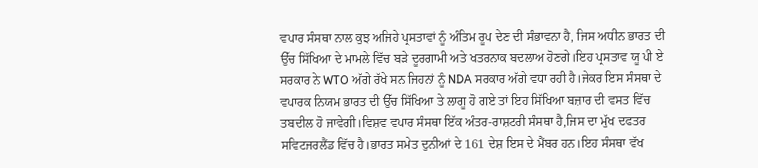ਵਪਾਰ ਸੰਸਥਾ ਨਾਲ ਕੁਝ ਅਜਿਹੇ ਪ੍ਰਸਤਾਵਾਂ ਨੂੰ ਅੰਤਿਮ ਰੂਪ ਦੇਣ ਦੀ ਸੰਭਾਵਨਾ ਹੈ, ਜਿਸ ਅਧੀਨ ਭਾਰਤ ਦੀ ਉੱਚ ਸਿੱਖਿਆ ਦੇ ਮਾਮਲੇ ਵਿੱਚ ਬੜੇ ਦੂਰਗਾਮੀ ਅਤੇ ਖਤਰਨਾਕ ਬਦਲਾਅ ਹੋਣਗੇ।ਇਹ ਪ੍ਰਸਤਾਵ ਯੂ ਪੀ ਏ ਸਰਕਾਰ ਨੇ WTO ਅੱਗੇ ਰੱਖੇ ਸਨ ਜਿਹਨਾਂ ਨੂੰ NDA ਸਰਕਾਰ ਅੱਗੇ ਵਧਾ ਰਹੀ ਹੈ।ਜੇਕਰ ਇਸ ਸੰਸਥਾ ਦੇ ਵਪਾਰਕ ਨਿਯਮ ਭਾਰਤ ਦੀ ਉੱਚ ਸਿੱਖਿਆ ਤੇ ਲਾਗੂ ਹੋ ਗਏ ਤਾਂ ਇਹ ਸਿੱਖਿਆ ਬਜ਼ਾਰ ਦੀ ਵਸਤ ਵਿੱਚ ਤਬਦੀਲ ਹੋ ਜਾਵੇਗੀ।ਵਿਸ਼ਵ ਵਪਾਰ ਸੰਸਥਾ ਇੱਕ ਅੰਤਰ-ਰਾਸ਼ਟਰੀ ਸੰਸਥਾ ਹੈ,ਜਿਸ ਦਾ ਮੁੱਖ ਦਫਤਰ ਸਵਿਟਜਰਲੈਂਡ ਵਿੱਚ ਹੈ।ਭਾਰਤ ਸਮੇਤ ਦੁਨੀਆਂ ਦੇ 161 ਦੇਸ਼ ਇਸ ਦੇ ਮੈਂਬਰ ਹਨ।ਇਹ ਸੰਸਥਾ ਵੱਖ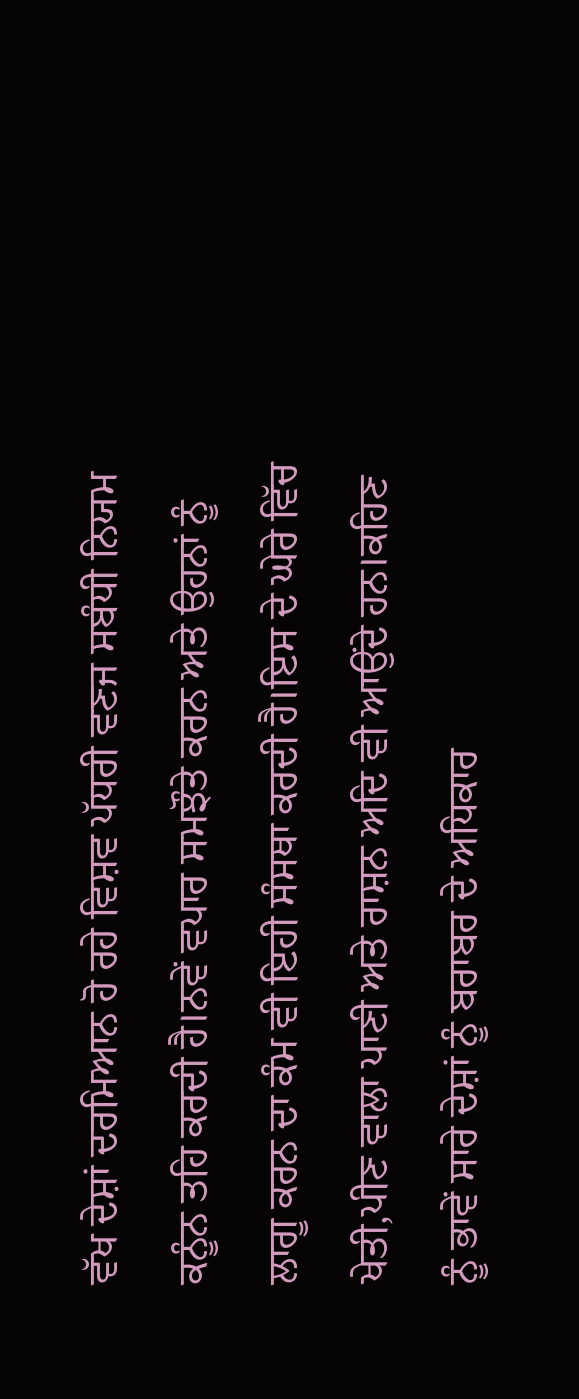ਵੱਖ ਦੇਸ਼ਾਂ ਦਰਮਿਆਨ ਹੋ ਰਹੇ ਵਿਸ਼ਵ ਪੱਧਰੀ ਵਣਜ ਸਬੰਧੀ ਨਿਯਮ ਕਨੂੰਨ ਤਹਿ ਕਰਦੀ ਹੈ।ਨਵੇਂ ਵਪਾਰ ਸਮਝੌਤੇ ਕਰਨ ਅਤੇ ਉਹਨਾਂ ਨੂੰ ਲਾਗੂ ਕਰਨ ਦਾ ਕੰਮ ਵੀ ਇਹੀ ਸੰਸਥਾ ਕਰਦੀ ਹੈ।ਇਸ ਦੇ ਘੇਰੇ ਵਿੱਚ ਖੇਤੀ,ਪੀਣ ਵਾਲਾ ਪਾਣੀ ਅਤੇ ਰਾਸ਼ਨ ਅਦਿ ਵੀ ਆਉਂਦੇ ਹਨ।ਕਹਿਣ ਨੂੰ ਭਾਵੇਂ ਸਾਰੇ ਦੇਸ਼ਾਂ ਨੂੰ ਬਰਾਬਰ ਦੇ ਅਧਿਕਾਰ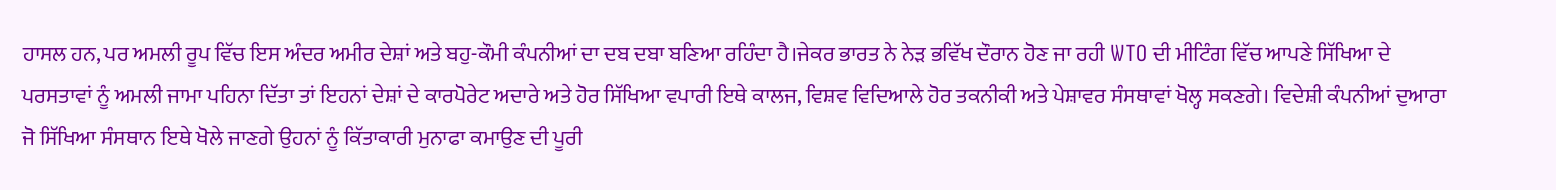ਹਾਸਲ ਹਨ, ਪਰ ਅਮਲੀ ਰੂਪ ਵਿੱਚ ਇਸ ਅੰਦਰ ਅਮੀਰ ਦੇਸ਼ਾਂ ਅਤੇ ਬਹੁ-ਕੌਮੀ ਕੰਪਨੀਆਂ ਦਾ ਦਬ ਦਬਾ ਬਣਿਆ ਰਹਿੰਦਾ ਹੈ।ਜੇਕਰ ਭਾਰਤ ਨੇ ਨੇੜ ਭਵਿੱਖ ਦੌਰਾਨ ਹੋਣ ਜਾ ਰਹੀ WTO ਦੀ ਮੀਟਿੰਗ ਵਿੱਚ ਆਪਣੇ ਸਿੱਖਿਆ ਦੇ ਪਰਸਤਾਵਾਂ ਨੂੰ ਅਮਲੀ ਜਾਮਾ ਪਹਿਨਾ ਦਿੱਤਾ ਤਾਂ ਇਹਨਾਂ ਦੇਸ਼ਾਂ ਦੇ ਕਾਰਪੋਰੇਟ ਅਦਾਰੇ ਅਤੇ ਹੋਰ ਸਿੱਖਿਆ ਵਪਾਰੀ ਇਥੇ ਕਾਲਜ, ਵਿਸ਼ਵ ਵਿਦਿਆਲੇ ਹੋਰ ਤਕਨੀਕੀ ਅਤੇ ਪੇਸ਼ਾਵਰ ਸੰਸਥਾਵਾਂ ਖੋਲ੍ਹ ਸਕਣਗੇ। ਵਿਦੇਸ਼ੀ ਕੰਪਨੀਆਂ ਦੁਆਰਾ ਜੋ ਸਿੱਖਿਆ ਸੰਸਥਾਨ ਇਥੇ ਖੋਲੇ ਜਾਣਗੇ ਉਹਨਾਂ ਨੂੰ ਕਿੱਤਾਕਾਰੀ ਮੁਨਾਫਾ ਕਮਾਉਣ ਦੀ ਪੂਰੀ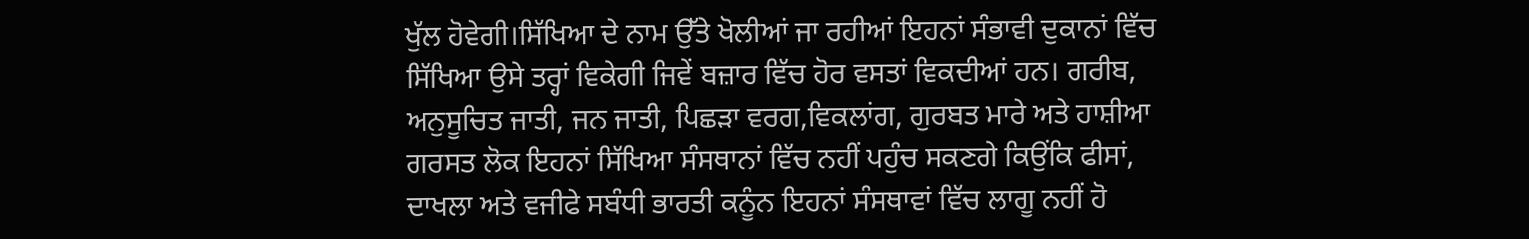ਖੁੱਲ ਹੋਵੇਗੀ।ਸਿੱਖਿਆ ਦੇ ਨਾਮ ਉੱਤੇ ਖੋਲੀਆਂ ਜਾ ਰਹੀਆਂ ਇਹਨਾਂ ਸੰਭਾਵੀ ਦੁਕਾਨਾਂ ਵਿੱਚ ਸਿੱਖਿਆ ਉਸੇ ਤਰ੍ਹਾਂ ਵਿਕੇਗੀ ਜਿਵੇਂ ਬਜ਼ਾਰ ਵਿੱਚ ਹੋਰ ਵਸਤਾਂ ਵਿਕਦੀਆਂ ਹਨ। ਗਰੀਬ, ਅਨੁਸੂਚਿਤ ਜਾਤੀ, ਜਨ ਜਾਤੀ, ਪਿਛੜਾ ਵਰਗ,ਵਿਕਲਾਂਗ, ਗੁਰਬਤ ਮਾਰੇ ਅਤੇ ਹਾਸ਼ੀਆ ਗਰਸਤ ਲੋਕ ਇਹਨਾਂ ਸਿੱਖਿਆ ਸੰਸਥਾਨਾਂ ਵਿੱਚ ਨਹੀਂ ਪਹੁੰਚ ਸਕਣਗੇ ਕਿਉਂਕਿ ਫੀਸਾਂ, ਦਾਖਲਾ ਅਤੇ ਵਜੀਫੇ ਸਬੰਧੀ ਭਾਰਤੀ ਕਨੂੰਨ ਇਹਨਾਂ ਸੰਸਥਾਵਾਂ ਵਿੱਚ ਲਾਗੂ ਨਹੀਂ ਹੋ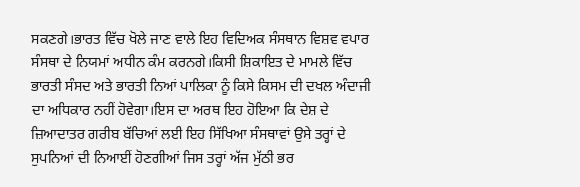ਸਕਣਗੇ।ਭਾਰਤ ਵਿੱਚ ਖੋਲੇ ਜਾਣ ਵਾਲੇ ਇਹ ਵਿਦਿਅਕ ਸੰਸਥਾਨ ਵਿਸ਼ਵ ਵਪਾਰ ਸੰਸਥਾ ਦੇ ਨਿਯਮਾਂ ਅਧੀਨ ਕੰਮ ਕਰਨਗੇ।ਕਿਸੀ ਸ਼ਿਕਾਇਤ ਦੇ ਮਾਮਲੇ ਵਿੱਚ ਭਾਰਤੀ ਸੰਸਦ ਅਤੇ ਭਾਰਤੀ ਨਿਆਂ ਪਾਲਿਕਾ ਨੂੰ ਕਿਸੇ ਕਿਸਮ ਦੀ ਦਖਲ ਅੰਦਾਜੀ ਦਾ ਅਧਿਕਾਰ ਨਹੀਂ ਹੋਵੇਗਾ।ਇਸ ਦਾ ਅਰਥ ਇਹ ਹੋਇਆ ਕਿ ਦੇਸ਼ ਦੇ ਜ਼ਿਆਦਾਤਰ ਗਰੀਬ ਬੱਚਿਆਂ ਲਈ ਇਹ ਸਿੱਖਿਆ ਸੰਸਥਾਵਾਂ ਉਸੇ ਤਰ੍ਹਾਂ ਦੇ ਸੁਪਨਿਆਂ ਦੀ ਨਿਆਈਂ ਹੋਣਗੀਆਂ ਜਿਸ ਤਰ੍ਹਾਂ ਅੱਜ ਮੁੱਠੀ ਭਰ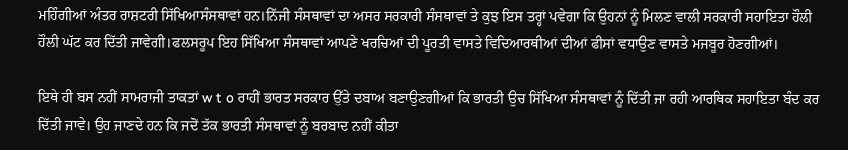ਮਹਿੰਗੀਆਂ ਅੰਤਰ ਰਾਸ਼ਟਰੀ ਸਿੱਖਿਆਸੰਸਥਾਵਾਂ ਹਨ।ਨਿੱਜੀ ਸੰਸਥਾਵਾਂ ਦਾ ਅਸਰ ਸਰਕਾਰੀ ਸੰਸਥਾਵਾਂ ਤੇ ਕੁਝ ਇਸ ਤਰ੍ਹਾਂ ਪਵੇਗਾ ਕਿ ਉਹਨਾਂ ਨੂੰ ਮਿਲਣ ਵਾਲੀ ਸਰਕਾਰੀ ਸਹਾਇਤਾ ਹੌਲੀ ਹੌਲੀ ਘੱਟ ਕਰ ਦਿੱਤੀ ਜਾਵੇਗੀ।ਫਲਸਰੂਪ ਇਹ ਸਿੱਖਿਆ ਸੰਸਥਾਵਾਂ ਆਪਣੇ ਖਰਚਿਆਂ ਦੀ ਪੂਰਤੀ ਵਾਸਤੇ ਵਿਦਿਆਰਥੀਆਂ ਦੀਆਂ ਫੀਸਾਂ ਵਧਾਉਣ ਵਾਸਤੇ ਮਜਬੂਰ ਹੋਣਗੀਆਂ।

ਇਥੇ ਹੀ ਬਸ ਨਹੀਂ ਸਾਮਰਾਜੀ ਤਾਕਤਾਂ w t o ਰਾਹੀਂ ਭਾਰਤ ਸਰਕਾਰ ਉੱਤੇ ਦਬਾਅ ਬਣਾਉਣਗੀਆਂ ਕਿ ਭਾਰਤੀ ਉਚ ਸਿੱਖਿਆ ਸੰਸਥਾਵਾਂ ਨੂੰ ਦਿੱਤੀ ਜਾ ਰਹੀ ਆਰਥਿਕ ਸਹਾਇਤਾ ਬੰਦ ਕਰ ਦਿੱਤੀ ਜਾਵੇ। ਉਹ ਜਾਣਦੇ ਹਨ ਕਿ ਜਦੋਂ ਤੱਕ ਭਾਰਤੀ ਸੰਸਥਾਵਾਂ ਨੂੰ ਬਰਬਾਦ ਨਹੀਂ ਕੀਤਾ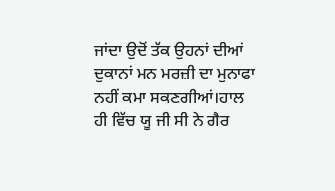ਜਾਂਦਾ ਉਦੋਂ ਤੱਕ ਉਹਨਾਂ ਦੀਆਂ ਦੁਕਾਨਾਂ ਮਨ ਮਰਜ਼ੀ ਦਾ ਮੁਨਾਫਾ ਨਹੀਂ ਕਮਾ ਸਕਣਗੀਆਂ।ਹਾਲ ਹੀ ਵਿੱਚ ਯੂ ਜੀ ਸੀ ਨੇ ਗੈਰ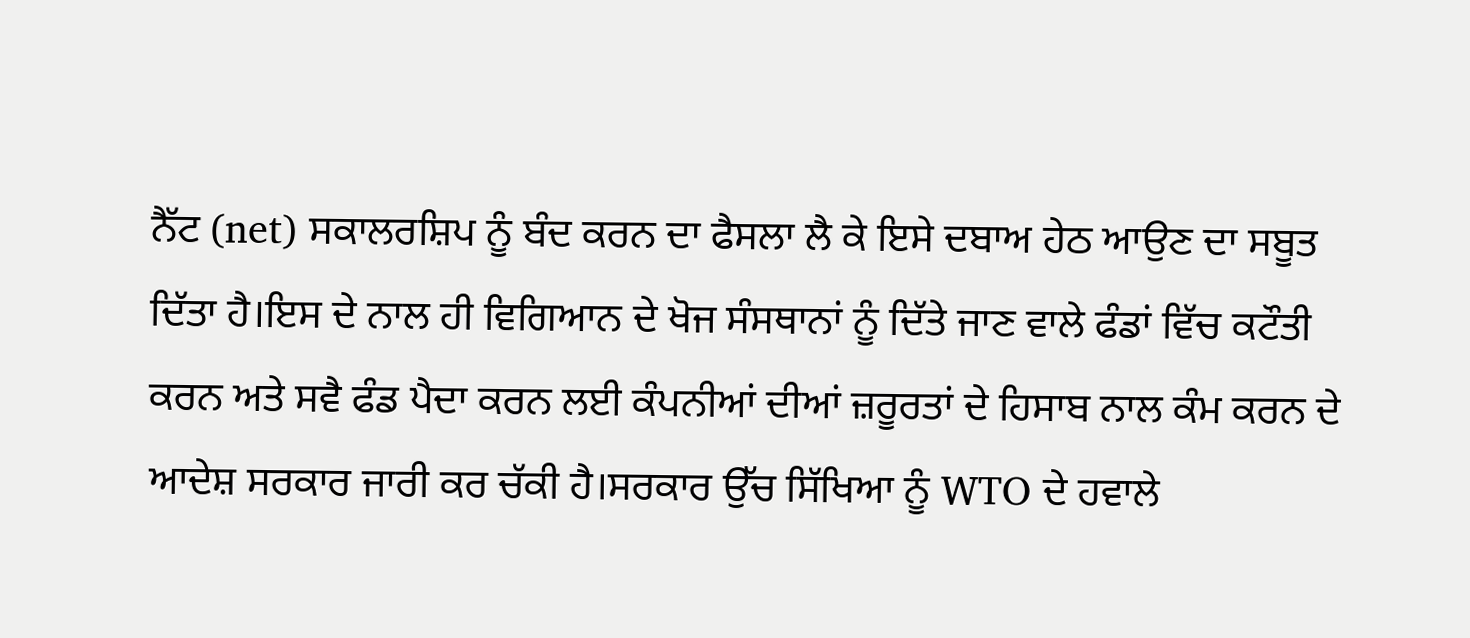ਨੈੱਟ (net) ਸਕਾਲਰਸ਼ਿਪ ਨੂੰ ਬੰਦ ਕਰਨ ਦਾ ਫੈਸਲਾ ਲੈ ਕੇ ਇਸੇ ਦਬਾਅ ਹੇਠ ਆਉਣ ਦਾ ਸਬੂਤ ਦਿੱਤਾ ਹੈ।ਇਸ ਦੇ ਨਾਲ ਹੀ ਵਿਗਿਆਨ ਦੇ ਖੋਜ ਸੰਸਥਾਨਾਂ ਨੂੰ ਦਿੱਤੇ ਜਾਣ ਵਾਲੇ ਫੰਡਾਂ ਵਿੱਚ ਕਟੌਤੀ ਕਰਨ ਅਤੇ ਸਵੈ ਫੰਡ ਪੈਦਾ ਕਰਨ ਲਈ ਕੰਪਨੀਆਂ ਦੀਆਂ ਜ਼ਰੂਰਤਾਂ ਦੇ ਹਿਸਾਬ ਨਾਲ ਕੰਮ ਕਰਨ ਦੇ ਆਦੇਸ਼ ਸਰਕਾਰ ਜਾਰੀ ਕਰ ਚੱਕੀ ਹੈ।ਸਰਕਾਰ ਉੱਚ ਸਿੱਖਿਆ ਨੂੰ WTO ਦੇ ਹਵਾਲੇ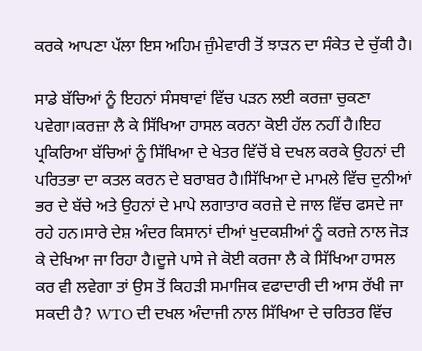ਕਰਕੇ ਆਪਣਾ ਪੱਲਾ ਇਸ ਅਹਿਮ ਜ਼ੁੰਮੇਵਾਰੀ ਤੋਂ ਝਾੜਨ ਦਾ ਸੰਕੇਤ ਦੇ ਚੁੱਕੀ ਹੈ।

ਸਾਡੇ ਬੱਚਿਆਂ ਨੂੰ ਇਹਨਾਂ ਸੰਸਥਾਵਾਂ ਵਿੱਚ ਪੜਨ ਲਈ ਕਰਜ਼ਾ ਚੁਕਣਾ ਪਵੇਗਾ।ਕਰਜ਼ਾ ਲੈ ਕੇ ਸਿੱਖਿਆ ਹਾਸਲ ਕਰਨਾ ਕੋਈ ਹੱਲ ਨਹੀਂ ਹੈ।ਇਹ ਪ੍ਰਕਿਰਿਆ ਬੱਚਿਆਂ ਨੂੰ ਸਿੱਖਿਆ ਦੇ ਖੇਤਰ ਵਿੱਚੋਂ ਬੇ ਦਖਲ ਕਰਕੇ ਉਹਨਾਂ ਦੀ ਪਰਿਤਭਾ ਦਾ ਕਤਲ ਕਰਨ ਦੇ ਬਰਾਬਰ ਹੈ।ਸਿੱਖਿਆ ਦੇ ਮਾਮਲੇ ਵਿੱਚ ਦੁਨੀਆਂ ਭਰ ਦੇ ਬੱਚੇ ਅਤੇ ਉਹਨਾਂ ਦੇ ਮਾਪੇ ਲਗਾਤਾਰ ਕਰਜ਼ੇ ਦੇ ਜਾਲ ਵਿੱਚ ਫਸਦੇ ਜਾ ਰਹੇ ਹਨ।ਸਾਰੇ ਦੇਸ਼ ਅੰਦਰ ਕਿਸਾਨਾਂ ਦੀਆਂ ਖੁਦਕਸ਼ੀਆਂ ਨੂੰ ਕਰਜ਼ੇ ਨਾਲ ਜੋੜ ਕੇ ਦੇਖਿਆ ਜਾ ਰਿਹਾ ਹੈ।ਦੂਜੇ ਪਾਸੇ ਜੇ ਕੋਈ ਕਰਜਾ ਲੈ ਕੇ ਸਿੱਖਿਆ ਹਾਸਲ ਕਰ ਵੀ ਲਵੇਗਾ ਤਾਂ ਉਸ ਤੋਂ ਕਿਹੜੀ ਸਮਾਜਿਕ ਵਫਾਦਾਰੀ ਦੀ ਆਸ ਰੱਖੀ ਜਾ ਸਕਦੀ ਹੈ? WTO ਦੀ ਦਖਲ ਅੰਦਾਜੀ ਨਾਲ ਸਿੱਖਿਆ ਦੇ ਚਰਿਤਰ ਵਿੱਚ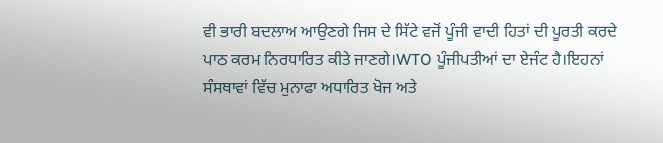ਵੀ ਭਾਰੀ ਬਦਲਾਅ ਆਉਣਗੇ ਜਿਸ ਦੇ ਸਿੱਟੇ ਵਜੋਂ ਪੂੰਜੀ ਵਾਦੀ ਹਿਤਾਂ ਦੀ ਪੂਰਤੀ ਕਰਦੇ ਪਾਠ ਕਰਮ ਨਿਰਧਾਰਿਤ ਕੀਤੇ ਜਾਣਗੇ।WTO ਪੂੰਜੀਪਤੀਆਂ ਦਾ ਏਜੰਟ ਹੈ।ਇਹਨਾਂ ਸੰਸਥਾਵਾਂ ਵਿੱਚ ਮੁਨਾਫਾ ਅਧਾਰਿਤ ਖੋਜ ਅਤੇ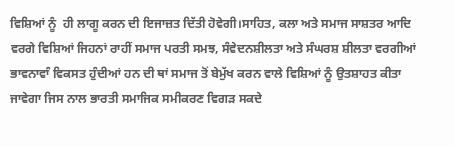ਵਿਸ਼ਿਆਂ ਨੂੰ  ਹੀ ਲਾਗੂ ਕਰਨ ਦੀ ਇਜਾਜ਼ਤ ਦਿੱਤੀ ਹੋਵੇਗੀ।ਸਾਹਿਤ, ਕਲਾ ਅਤੇ ਸਮਾਜ ਸਾਸ਼ਤਰ ਆਦਿ ਵਰਗੇ ਵਿਸ਼ਿਆਂ ਜਿਹਨਾਂ ਰਾਹੀਂ ਸਮਾਜ ਪਰਤੀ ਸਮਝ, ਸੰਵੇਦਨਸ਼ੀਲਤਾ ਅਤੇ ਸੰਘਰਸ਼ ਸ਼ੀਲਤਾ ਵਰਗੀਆਂ ਭਾਵਨਾਵਾੰ ਵਿਕਸਤ ਹੁੰਦੀਆਂ ਹਨ ਦੀ ਥਾਂ ਸਮਾਜ ਤੋਂ ਬੇਮੁੱਖ ਕਰਨ ਵਾਲੇ ਵਿਸ਼ਿਆਂ ਨੂੰ ਉਤਸ਼ਾਹਤ ਕੀਤਾ ਜਾਵੇਗਾ ਜਿਸ ਨਾਲ ਭਾਰਤੀ ਸਮਾਜਿਕ ਸਮੀਕਰਣ ਵਿਗੜ ਸਕਦੇ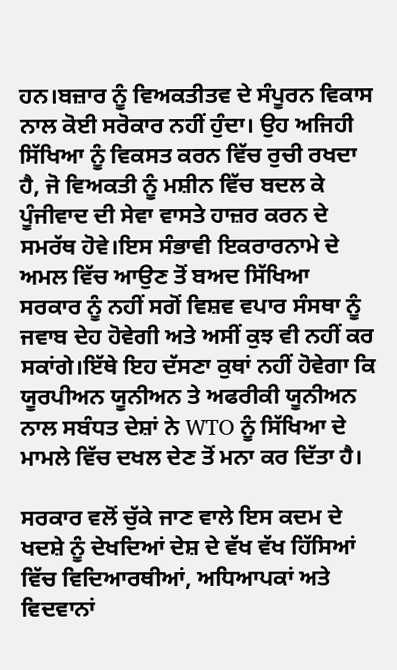ਹਨ।ਬਜ਼ਾਰ ਨੂੰ ਵਿਅਕਤੀਤਵ ਦੇ ਸੰਪੂਰਨ ਵਿਕਾਸ ਨਾਲ ਕੋਈ ਸਰੋਕਾਰ ਨਹੀਂ ਹੁੰਦਾ। ਉਹ ਅਜਿਹੀ ਸਿੱਖਿਆ ਨੂੰ ਵਿਕਸਤ ਕਰਨ ਵਿੱਚ ਰੁਚੀ ਰਖਦਾ ਹੈ, ਜੋ ਵਿਅਕਤੀ ਨੂੰ ਮਸ਼ੀਨ ਵਿੱਚ ਬਦਲ ਕੇ ਪੂੰਜੀਵਾਦ ਦੀ ਸੇਵਾ ਵਾਸਤੇ ਹਾਜ਼ਰ ਕਰਨ ਦੇ ਸਮਰੱਥ ਹੋਵੇ।ਇਸ ਸੰਭਾਵੀ ਇਕਰਾਰਨਾਮੇ ਦੇ ਅਮਲ ਵਿੱਚ ਆਉਣ ਤੋਂ ਬਅਦ ਸਿੱਖਿਆ ਸਰਕਾਰ ਨੂੰ ਨਹੀਂ ਸਗੋਂ ਵਿਸ਼ਵ ਵਪਾਰ ਸੰਸਥਾ ਨੂੰ ਜਵਾਬ ਦੇਹ ਹੋਵੇਗੀ ਅਤੇ ਅਸੀਂ ਕੁਝ ਵੀ ਨਹੀਂ ਕਰ ਸਕਾਂਗੇ।ਇੱਥੇ ਇਹ ਦੱਸਣਾ ਕੁਥਾਂ ਨਹੀਂ ਹੋਵੇਗਾ ਕਿ ਯੂਰਪੀਅਨ ਯੂਨੀਅਨ ਤੇ ਅਫਰੀਕੀ ਯੂਨੀਅਨ ਨਾਲ ਸਬੰਧਤ ਦੇਸ਼ਾਂ ਨੇ WTO ਨੂੰ ਸਿੱਖਿਆ ਦੇ ਮਾਮਲੇ ਵਿੱਚ ਦਖਲ ਦੇਣ ਤੋਂ ਮਨਾ ਕਰ ਦਿੱਤਾ ਹੈ।

ਸਰਕਾਰ ਵਲੋਂ ਚੁੱਕੇ ਜਾਣ ਵਾਲੇ ਇਸ ਕਦਮ ਦੇ ਖਦਸ਼ੇ ਨੂੰ ਦੇਖਦਿਆਂ ਦੇਸ਼ ਦੇ ਵੱਖ ਵੱਖ ਹਿੱਸਿਆਂ ਵਿੱਚ ਵਿਦਿਆਰਥੀਆਂ, ਅਧਿਆਪਕਾਂ ਅਤੇ ਵਿਦਵਾਨਾਂ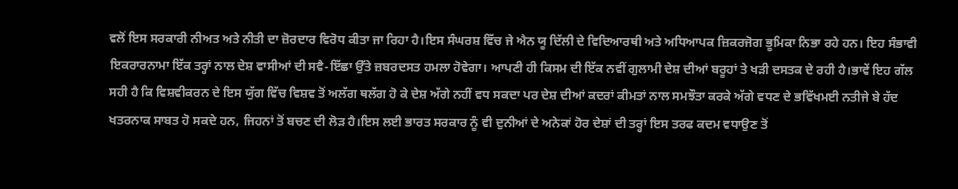ਵਲੋਂ ਇਸ ਸਰਕਾਰੀ ਨੀਅਤ ਅਤੇ ਨੀਤੀ ਦਾ ਜ਼ੋਰਦਾਰ ਵਿਰੋਧ ਕੀਤਾ ਜਾ ਰਿਹਾ ਹੈ।ਇਸ ਸੰਘਰਸ਼ ਵਿੱਚ ਜੇ ਐਨ ਯੂ ਦਿੱਲੀ ਦੇ ਵਿਦਿਆਰਥੀ ਅਤੇ ਅਧਿਆਪਕ ਜ਼ਿਕਰਜੋਗ ਭੂਮਿਕਾ ਨਿਭਾ ਰਹੇ ਹਨ। ਇਹ ਸੰਭਾਵੀ ਇਕਰਾਰਨਾਮਾ ਇੱਕ ਤਰ੍ਹਾਂ ਨਾਲ ਦੇਸ਼ ਵਾਸੀਆਂ ਦੀ ਸਵੈ-ਇੱਛਾ ਉੱਤੇ ਜ਼ਬਰਦਸਤ ਹਮਲਾ ਹੋਵੇਗਾ। ਆਪਣੀ ਹੀ ਕਿਸਮ ਦੀ ਇੱਕ ਨਵੀਂ ਗੁਲਾਮੀ ਦੇਸ਼ ਦੀਆਂ ਬਰੂਹਾਂ ਤੇ ਖੜੀ ਦਸਤਕ ਦੇ ਰਹੀ ਹੈ।ਭਾਵੇਂ ਇਹ ਗੱਲ ਸਹੀ ਹੈ ਕਿ ਵਿਸ਼ਵੀਕਰਨ ਦੇ ਇਸ ਯੁੱਗ ਵਿੱਚ ਵਿਸ਼ਵ ਤੋਂ ਅਲੱਗ ਥਲੱਗ ਹੋ ਕੇ ਦੇਸ਼ ਅੱਗੇ ਨਹੀਂ ਵਧ ਸਕਦਾ ਪਰ ਦੇਸ਼ ਦੀਆਂ ਕਦਰਾਂ ਕੀਮਤਾਂ ਨਾਲ ਸਮਝੌਤਾ ਕਰਕੇ ਅੱਗੇ ਵਧਣ ਦੇ ਭਵਿੱਖਮਈ ਨਤੀਜੇ ਬੇ ਹੱਦ ਖਤਰਨਾਕ ਸਾਬਤ ਹੋ ਸਕਦੇ ਹਨ, ਜਿਹਨਾਂ ਤੋਂ ਬਚਣ ਦੀ ਲੋੜ ਹੈ।ਇਸ ਲਈ ਭਾਰਤ ਸਰਕਾਰ ਨੂੰ ਵੀ ਦੁਨੀਆਂ ਦੇ ਅਨੇਕਾਂ ਹੋਰ ਦੇਸ਼ਾਂ ਦੀ ਤਰ੍ਹਾਂ ਇਸ ਤਰਫ ਕਦਮ ਵਧਾਉਣ ਤੋਂ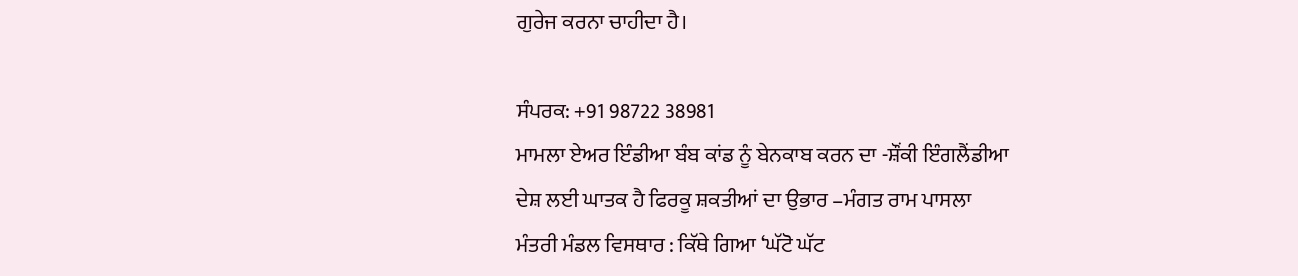ਗੁਰੇਜ ਕਰਨਾ ਚਾਹੀਦਾ ਹੈ।

ਸੰਪਰਕ: +91 98722 38981
ਮਾਮਲਾ ਏਅਰ ਇੰਡੀਆ ਬੰਬ ਕਾਂਡ ਨੂੰ ਬੇਨਕਾਬ ਕਰਨ ਦਾ -ਸ਼ੌਂਕੀ ਇੰਗਲੈਂਡੀਆ
ਦੇਸ਼ ਲਈ ਘਾਤਕ ਹੈ ਫਿਰਕੂ ਸ਼ਕਤੀਆਂ ਦਾ ਉਭਾਰ –ਮੰਗਤ ਰਾਮ ਪਾਸਲਾ
ਮੰਤਰੀ ਮੰਡਲ ਵਿਸਥਾਰ : ਕਿੱਥੇ ਗਿਆ ‘ਘੱਟੋ ਘੱਟ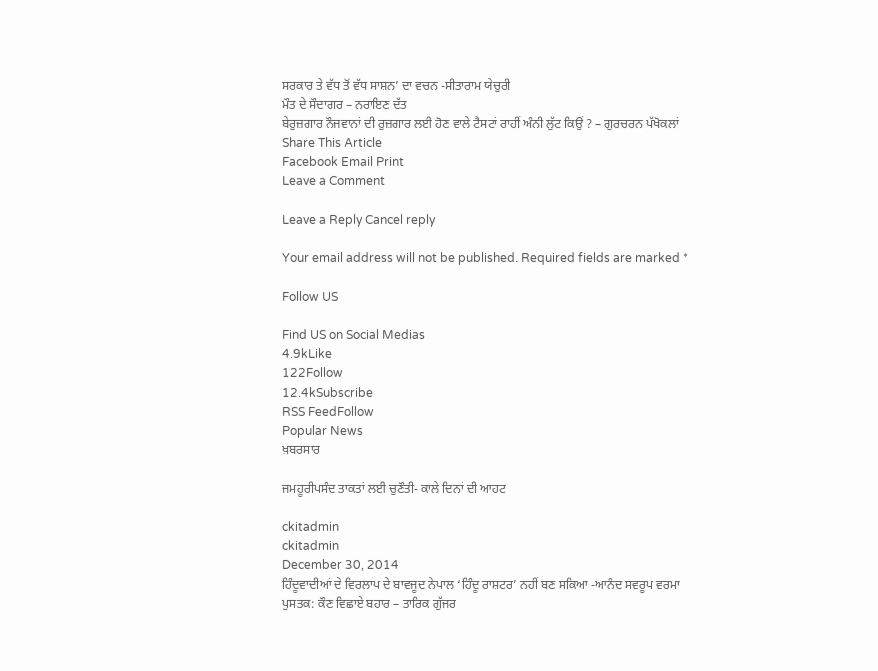ਸਰਕਾਰ ਤੇ ਵੱਧ ਤੋਂ ਵੱਧ ਸਾਸ਼ਨ’ ਦਾ ਵਚਨ -ਸੀਤਾਰਾਮ ਯੇਚੁਰੀ
ਮੌਤ ਦੇ ਸੌਦਾਗਰ – ਨਰਾਇਣ ਦੱਤ
ਬੇਰੁਜ਼ਗਾਰ ਨੌਜਵਾਨਾਂ ਦੀ ਰੁਜ਼ਗਾਰ ਲਈ ਹੋਣ ਵਾਲੇ ਟੈਸਟਾਂ ਰਾਹੀਂ ਅੰਨੀ ਲੁੱਟ ਕਿਉਂ ? – ਗੁਰਚਰਨ ਪੱਖੋਕਲਾਂ
Share This Article
Facebook Email Print
Leave a Comment

Leave a Reply Cancel reply

Your email address will not be published. Required fields are marked *

Follow US

Find US on Social Medias
4.9kLike
122Follow
12.4kSubscribe
RSS FeedFollow
Popular News
ਖ਼ਬਰਸਾਰ

ਜਮਹੂਰੀਪਸੰਦ ਤਾਕਤਾਂ ਲਈ ਚੁਣੌਤੀ- ਕਾਲੇ ਦਿਨਾਂ ਦੀ ਆਹਟ

ckitadmin
ckitadmin
December 30, 2014
ਹਿੰਦੂਵਾਦੀਆਂ ਦੇ ਵਿਰਲਾਪ ਦੇ ਬਾਵਜੂਦ ਨੇਪਾਲ ‘ਹਿੰਦੂ ਰਾਸ਼ਟਰ’ ਨਹੀਂ ਬਣ ਸਕਿਆ -ਆਨੰਦ ਸਵਰੂਪ ਵਰਮਾ
ਪੁਸਤਕ: ਕੌਣ ਵਿਛਾਏ ਬਹਾਰ – ਤਾਰਿਕ ਗੁੱਜਰ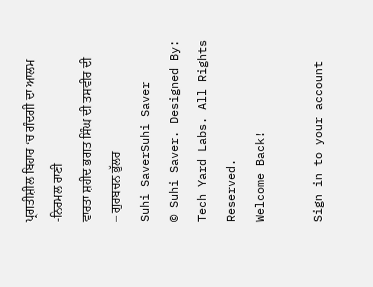ਪ੍ਰਗਤੀਸ਼ੀਲ ਬਿਹਾਰ ‘ਚ ਗੰਦਗੀ ਦਾ ਆਲਮ -ਨਿਰਮਲ ਰਾਣੀ
ਵਾਰਤਾ ਸ਼ਹੀਦ ਭਗਤ ਸਿੰਘ ਦੀ ਤਸਵੀਰ ਦੀ – ਗੁਰਬਚਨ ਭੁੱਲਰ
Suhi SaverSuhi Saver
© Suhi Saver. Designed By: Tech Yard Labs. All Rights Reserved.
Welcome Back!

Sign in to your account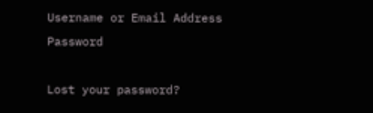Username or Email Address
Password

Lost your password?